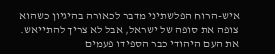איש-הרוח הפלשתיני מדבר לכאורה בהיגיון כשהוא צופה את סופה של ישראל, אבל לא צריך להתייאש. את העם היהודי כבר הספידו פעמים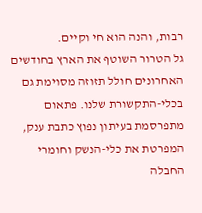רבות, והנה הוא חי וקיים.
גל הטרור השוטף את הארץ בחודשים האחרונים חולל תזוזה מסוימת גם בכלי-התקשורת שלנו. פתאום מתפרסמת בעיתון נפוץ כתבת ענק, המפרטת את כלי-הנשק וחומרי החבלה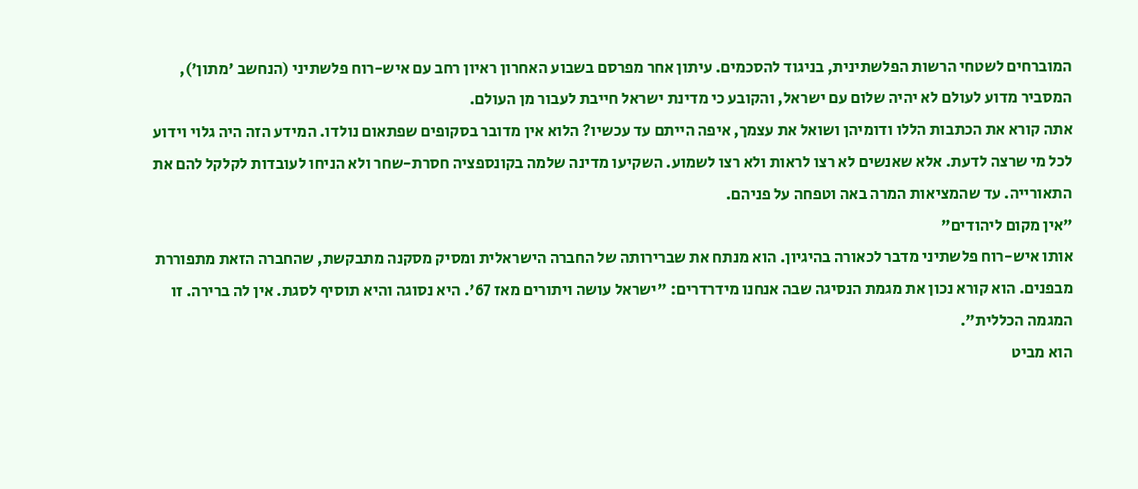המוברחים לשטחי הרשות הפלשתינית, בניגוד להסכמים. עיתון אחר מפרסם בשבוע האחרון ראיון רחב עם איש-רוח פלשתיני (הנחשב 'מתון'), המסביר מדוע לעולם לא יהיה שלום עם ישראל, והקובע כי מדינת ישראל חייבת לעבור מן העולם.
אתה קורא את הכתבות הללו ודומיהן ושואל את עצמך, איפה הייתם עד עכשיו? הלוא אין מדובר בסקופים שפתאום נולדו. המידע הזה היה גלוי וידוע לכל מי שרצה לדעת. אלא שאנשים לא רצו לראות ולא רצו לשמוע. השקיעו מדינה שלמה בקונספציה חסרת-שחר ולא הניחו לעובדות לקלקל להם את התאורייה. עד שהמציאות המרה באה וטפחה על פניהם.
"אין מקום ליהודים"
אותו איש-רוח פלשתיני מדבר לכאורה בהיגיון. הוא מנתח את שברירותה של החברה הישראלית ומסיק מסקנה מתבקשת, שהחברה הזאת מתפוררת מבפנים. הוא קורא נכון את מגמת הנסיגה שבה אנחנו מידרדרים: "ישראל עושה ויתורים מאז 67'. היא נסוגה והיא תוסיף לסגת. אין לה ברירה. זו המגמה הכללית".
הוא מביט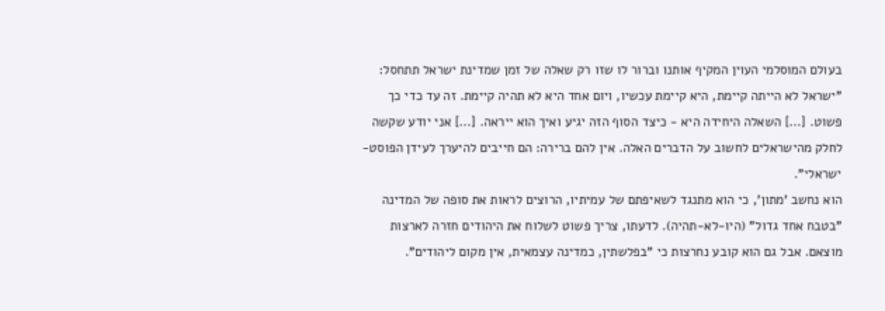בעולם המוסלמי העוין המקיף אותנו וברור לו שזו רק שאלה של זמן שמדינת ישראל תתחסל: "ישראל לא הייתה קיימת, היא קיימת עכשיו, ויום אחד היא לא תהיה קיימת. זה עד כדי כך פשוט. [...] השאלה היחידה היא - כיצד הסוף הזה יגיע ואיך הוא ייראה. [...] אני יודע שקשה לחלק מהישראלים לחשוב על הדברים האלה. אין להם ברירה: הם חייבים להיערך לעידן הפוסט-ישראלי".
הוא נחשב 'מתון', כי הוא מתנגד לשאיפתם של עמיתיו, הרוצים לראות את סופה של המדינה "בטבח אחד גדול" (היו-לא-תהיה). לדעתו, צריך פשוט לשלוח את היהודים חזרה לארצות מוצאם. אבל גם הוא קובע נחרצות כי "בפלשתין, כמדינה עצמאית, אין מקום ליהודים".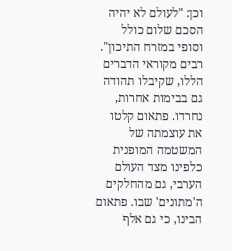וכן: "לעולם לא יהיה הסכם שלום כולל וסופי במזרח התיכון".
רבים מקוראי הדברים הללו, שקיבלו תהודה גם בבימות אחרות, נחרדו. פתאום קלטו את עוצמתה של המשטמה המופנית כלפינו מצד העולם הערבי, גם מהחלקים ה'מתונים' שבו. פתאום הבינו, כי גם אלף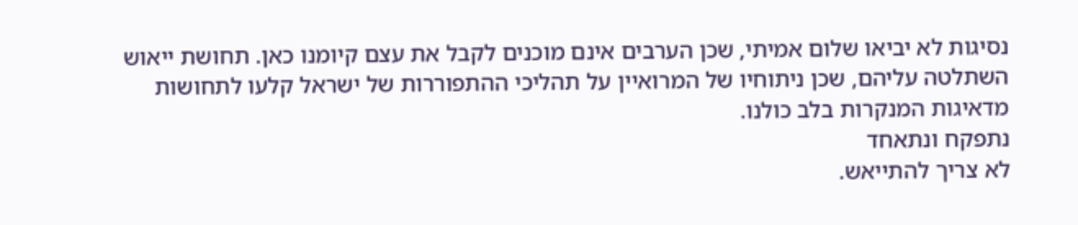נסיגות לא יביאו שלום אמיתי, שכן הערבים אינם מוכנים לקבל את עצם קיומנו כאן. תחושת ייאוש השתלטה עליהם, שכן ניתוחיו של המרואיין על תהליכי ההתפוררות של ישראל קלעו לתחושות מדאיגות המנקרות בלב כולנו.
נתפקח ונתאחד
לא צריך להתייאש.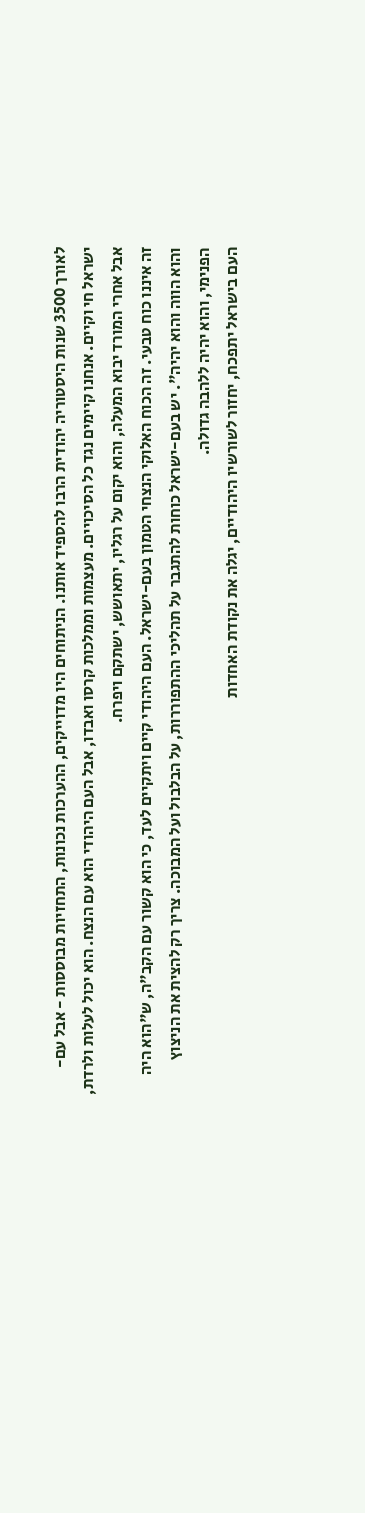לאורך 3500 שנות היסטוריה יהודית הרבו להספיד אותנו. הניתוחים היו מדוייקים, ההערכות נכונות, התחזיות מבוססות - אבל עם-ישראל חי וקיים. אנחנו קיימים נגד כל הסיכויים. מעצמות וממלכות קרסו ואבדו, אבל העם היהודי הוא עם הנצח. הוא יכול לעלות ולרדת, אבל אחרי המורד יבוא המעלה, והוא יקום על רגליו, יתאושש, ישתקם ויפרח.
זה איננו כוח טבעי. זה הכוח האלוקי הנצחי הטמון בעם-ישראל. העם היהודי קיים ויתקיים לעד, כי הוא קשור עם הקב"ה, ש"הוא היה והוא הווה והוא יהיה". יש בעם-ישראל כוחות להתגבר על תהליכי ההתפוררות, על הבלבול ועל המבוכה. צריך רק להצית את הניצוץ הפנימי, והוא יהיה ללהבה גדולה.
העם בישראל יתפכח, יחזור לשורשיו היהודיים, יגלה את נקודת האחדות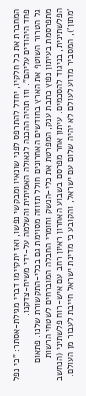המחברת את כל חלקיו, יחדל להתרפס לפני שונאיו ומבקשי נפשו, ואז יתקיימו דברי מגילת-אסתר: "כי נפל פחד היהודים עליהם". וזו תהיה ההכנה לגאולה האמיתית והשלמה על-ידי משיח-צדקנו.
גל הטרור השוטף את הארץ בחודשים האחרונים חולל תזוזה מסוימת גם בכלי-התקשורת שלנו. פתאום מתפרסמת בעיתון נפוץ כתבת ענק, המפרטת את כלי-הנשק וחומרי החבלה המוברחים לשטחי הרשות הפלשתינית, בניגוד להסכמים. עיתון אחר מפרסם בשבוע האחרון ראיון רחב עם איש-רוח פלשתיני (הנחשב 'מתון'), המסביר מדוע לעולם לא יהיה שלום עם ישראל, והקובע כי מדינת ישראל חייבת לעבור מן העולם.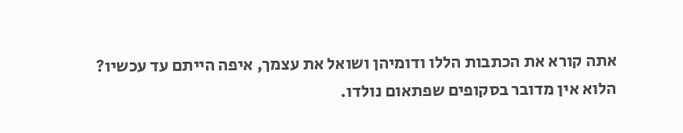אתה קורא את הכתבות הללו ודומיהן ושואל את עצמך, איפה הייתם עד עכשיו? הלוא אין מדובר בסקופים שפתאום נולדו.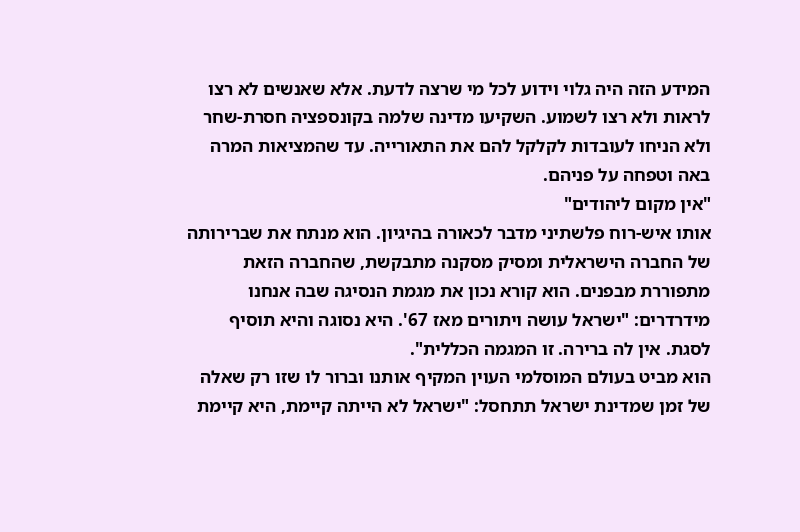המידע הזה היה גלוי וידוע לכל מי שרצה לדעת. אלא שאנשים לא רצו לראות ולא רצו לשמוע. השקיעו מדינה שלמה בקונספציה חסרת-שחר ולא הניחו לעובדות לקלקל להם את התאורייה. עד שהמציאות המרה באה וטפחה על פניהם.
"אין מקום ליהודים"
אותו איש-רוח פלשתיני מדבר לכאורה בהיגיון. הוא מנתח את שברירותה של החברה הישראלית ומסיק מסקנה מתבקשת, שהחברה הזאת מתפוררת מבפנים. הוא קורא נכון את מגמת הנסיגה שבה אנחנו מידרדרים: "ישראל עושה ויתורים מאז 67'. היא נסוגה והיא תוסיף לסגת. אין לה ברירה. זו המגמה הכללית".
הוא מביט בעולם המוסלמי העוין המקיף אותנו וברור לו שזו רק שאלה של זמן שמדינת ישראל תתחסל: "ישראל לא הייתה קיימת, היא קיימת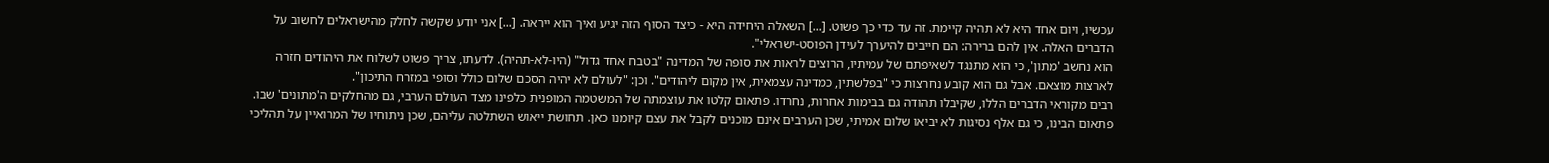עכשיו, ויום אחד היא לא תהיה קיימת. זה עד כדי כך פשוט. [...] השאלה היחידה היא - כיצד הסוף הזה יגיע ואיך הוא ייראה. [...] אני יודע שקשה לחלק מהישראלים לחשוב על הדברים האלה. אין להם ברירה: הם חייבים להיערך לעידן הפוסט-ישראלי".
הוא נחשב 'מתון', כי הוא מתנגד לשאיפתם של עמיתיו, הרוצים לראות את סופה של המדינה "בטבח אחד גדול" (היו-לא-תהיה). לדעתו, צריך פשוט לשלוח את היהודים חזרה לארצות מוצאם. אבל גם הוא קובע נחרצות כי "בפלשתין, כמדינה עצמאית, אין מקום ליהודים". וכן: "לעולם לא יהיה הסכם שלום כולל וסופי במזרח התיכון".
רבים מקוראי הדברים הללו, שקיבלו תהודה גם בבימות אחרות, נחרדו. פתאום קלטו את עוצמתה של המשטמה המופנית כלפינו מצד העולם הערבי, גם מהחלקים ה'מתונים' שבו. פתאום הבינו, כי גם אלף נסיגות לא יביאו שלום אמיתי, שכן הערבים אינם מוכנים לקבל את עצם קיומנו כאן. תחושת ייאוש השתלטה עליהם, שכן ניתוחיו של המרואיין על תהליכי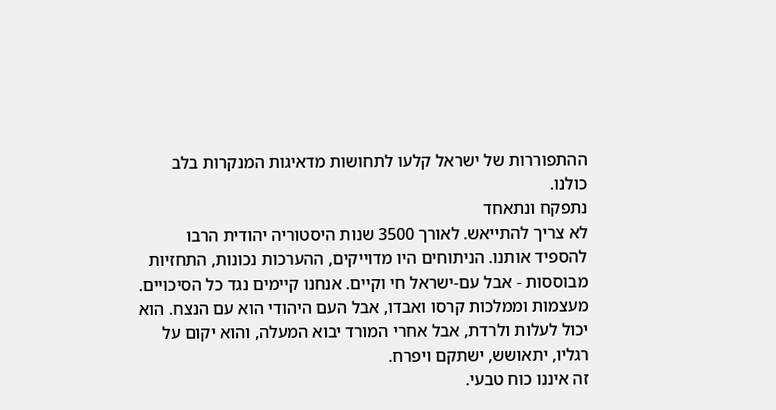ההתפוררות של ישראל קלעו לתחושות מדאיגות המנקרות בלב כולנו.
נתפקח ונתאחד
לא צריך להתייאש. לאורך 3500 שנות היסטוריה יהודית הרבו להספיד אותנו. הניתוחים היו מדוייקים, ההערכות נכונות, התחזיות מבוססות - אבל עם-ישראל חי וקיים. אנחנו קיימים נגד כל הסיכויים. מעצמות וממלכות קרסו ואבדו, אבל העם היהודי הוא עם הנצח. הוא יכול לעלות ולרדת, אבל אחרי המורד יבוא המעלה, והוא יקום על רגליו, יתאושש, ישתקם ויפרח.
זה איננו כוח טבעי.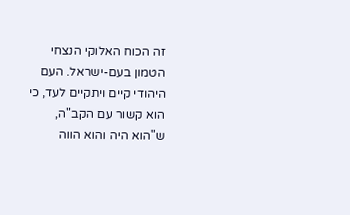זה הכוח האלוקי הנצחי הטמון בעם-ישראל. העם היהודי קיים ויתקיים לעד, כי הוא קשור עם הקב"ה, ש"הוא היה והוא הווה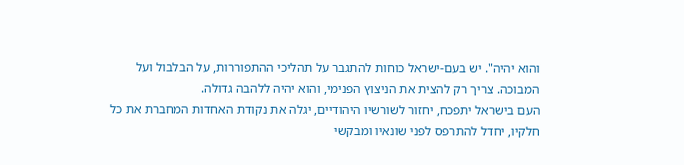והוא יהיה". יש בעם-ישראל כוחות להתגבר על תהליכי ההתפוררות, על הבלבול ועל המבוכה. צריך רק להצית את הניצוץ הפנימי, והוא יהיה ללהבה גדולה.
העם בישראל יתפכח, יחזור לשורשיו היהודיים, יגלה את נקודת האחדות המחברת את כל חלקיו, יחדל להתרפס לפני שונאיו ומבקשי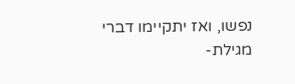נפשו, ואז יתקיימו דברי מגילת-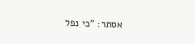אסתר: "כי נפל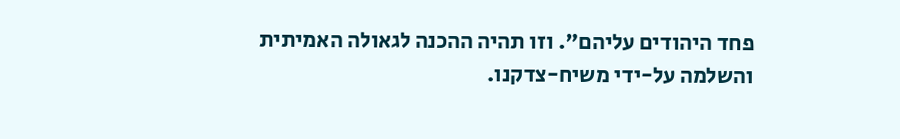פחד היהודים עליהם". וזו תהיה ההכנה לגאולה האמיתית והשלמה על-ידי משיח-צדקנו.